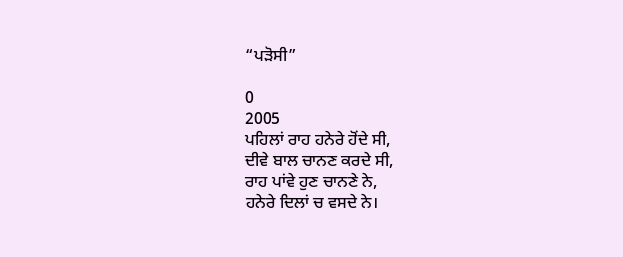“ਪੜੋਸੀ”

0
2005
ਪਹਿਲਾਂ ਰਾਹ ਹਨੇਰੇ ਹੋਂਦੇ ਸੀ,
ਦੀਵੇ ਬਾਲ ਚਾਨਣ ਕਰਦੇ ਸੀ,
ਰਾਹ ਪਾਂਵੇ ਹੁਣ ਚਾਨਣੇ ਨੇ,
ਹਨੇਰੇ ਦਿਲਾਂ ਚ ਵਸਦੇ ਨੇ।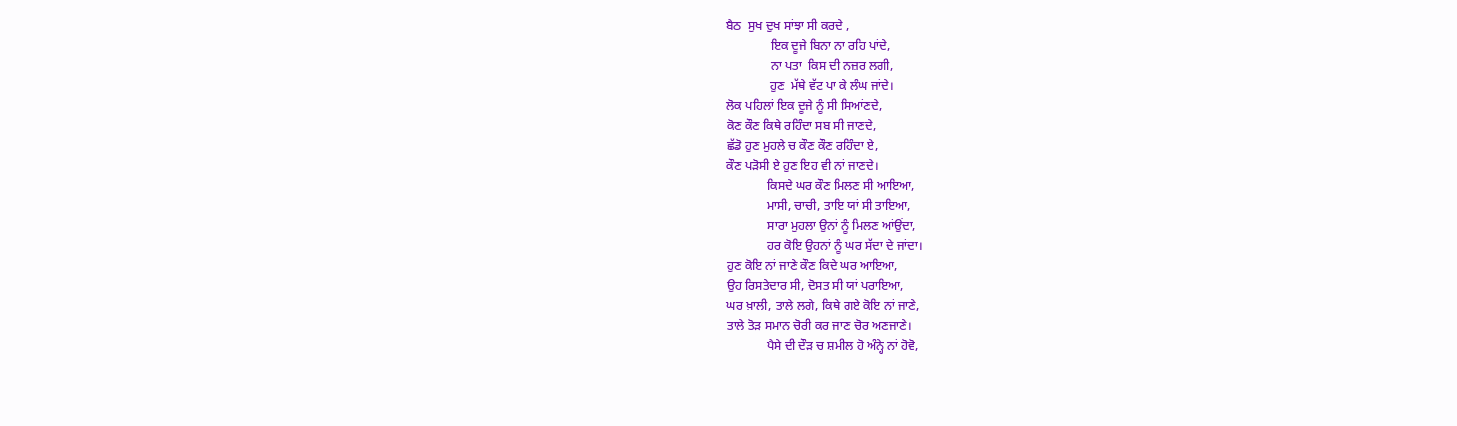ਬੈਠ  ਸੁਖ ਦੁਖ ਸਾਂਝਾ ਸੀ ਕਰਦੇ ,
              ਇਕ ਦੂਜੇ ਬਿਨਾ ਨਾ ਰਹਿ ਪਾਂਦੇ,
              ਨਾ ਪਤਾ  ਕਿਸ ਦੀ ਨਜ਼ਰ ਲਗੀ,
              ਹੁਣ  ਮੱਥੇ ਵੱਟ ਪਾ ਕੇ ਲੰਘ ਜਾਂਦੇ।
ਲੋਕ ਪਹਿਲਾਂ ਇਕ ਦੂਜੇ ਨੂੰ ਸੀ ਸਿਆਂਣਦੇ,
ਕੋਣ ਕੌਣ ਕਿਥੇ ਰਹਿੰਦਾ ਸਬ ਸੀ ਜਾਣਦੇ,
ਛੱਡੋ ਹੁਣ ਮੁਹਲੇ ਚ ਕੌਣ ਕੌਣ ਰਹਿੰਦਾ ਏ,
ਕੌਣ ਪੜੋਸੀ ਏ ਹੁਣ ਇਹ ਵੀ ਨਾਂ ਜਾਣਦੇ।
             ਕਿਸਦੇ ਘਰ ਕੌਣ ਮਿਲਣ ਸੀ ਆਇਆ,
             ਮਾਸੀ, ਚਾਚੀ, ਤਾਇ ਯਾਂ ਸੀ ਤਾਇਆ,
             ਸਾਰਾ ਮੁਹਲਾ ਉਨਾਂ ਨੂੰ ਮਿਲਣ ਆਂਉਂਦਾ,
             ਹਰ ਕੋਇ ਉਹਨਾਂ ਨੂੰ ਘਰ ਸੱਦਾ ਦੇ ਜਾਂਦਾ।
ਹੁਣ ਕੋਇ ਨਾਂ ਜਾਣੇ ਕੌਣ ਕਿਦੇ ਘਰ ਆਇਆ,
ਉਹ ਰਿਸਤੇਦਾਰ ਸੀ, ਦੋਸਤ ਸੀ ਯਾਂ ਪਰਾਇਆ,
ਘਰ ਖ਼ਾਲੀ, ਤਾਲੇ ਲਗੇ, ਕਿਥੇ ਗਏ ਕੋਇ ਨਾਂ ਜਾਣੇ,
ਤਾਲੇ ਤੋੜ ਸਮਾਨ ਚੋਰੀ ਕਰ ਜਾਣ ਚੋਰ ਅਣਜਾਣੇ।
             ਪੈਸੇ ਦੀ ਦੌੜ ਚ ਸ਼ਮੀਲ ਹੋ ਅੰਨ੍ਹੇ ਨਾਂ ਹੋਵੋ,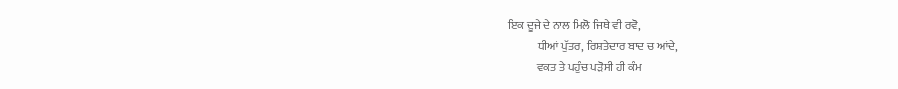ਇਕ ਦੂਜੇ ਦੇ ਨਾਲ ਮਿਲੋ ਜਿਥੇ ਵੀ ਰਵੋ,
             ਧੀਆਂ ਪੁੱਤਰ, ਰਿਸ਼ਤੇਦਾਰ ਬਾਦ ਚ ਆਂਦੇ,
             ਵਕਤ ਤੇ ਪਹੁੰਚ ਪੜੋਸੀ ਹੀ ਕੰਮ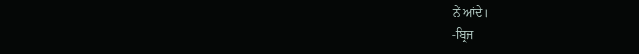ਨੇਂ ਆਂਦੇ।
-ਬ੍ਰਿਜ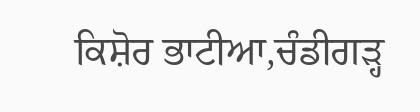ਕਿਸ਼ੋਰ ਭਾਟੀਆ,ਚੰਡੀਗੜ੍ਹ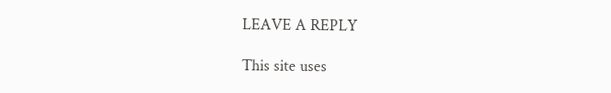LEAVE A REPLY

This site uses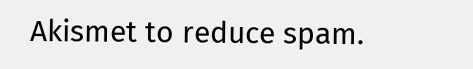Akismet to reduce spam.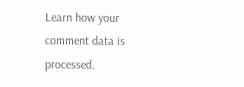Learn how your comment data is processed.